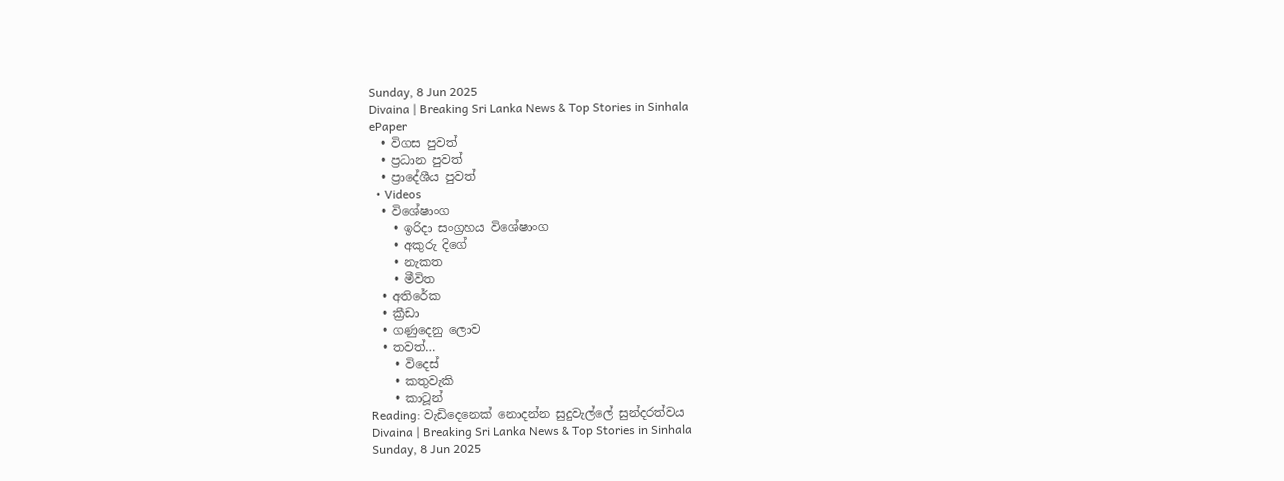Sunday, 8 Jun 2025
Divaina | Breaking Sri Lanka News & Top Stories in Sinhala
ePaper
  • විගස පුවත්
  • ප්‍රධාන පුවත්
  • ප්‍රාදේශීය පුවත්
  • Videos
  • විශේෂාංග
    • ඉරිදා සංග්‍රහය විශේෂාංග
    • අකුරු දිගේ
    • නැකත
    • මීවිත
  • අතිරේක
  • ක්‍රීඩා
  • ගණුදෙනු ලොව
  • තවත්…
    • විදෙස්
    • කතුවැකි
    • කාටූන්
Reading: වැඩිදෙනෙක් නොදන්න සුදුවැල්ලේ සුන්දරත්වය
Divaina | Breaking Sri Lanka News & Top Stories in Sinhala
Sunday, 8 Jun 2025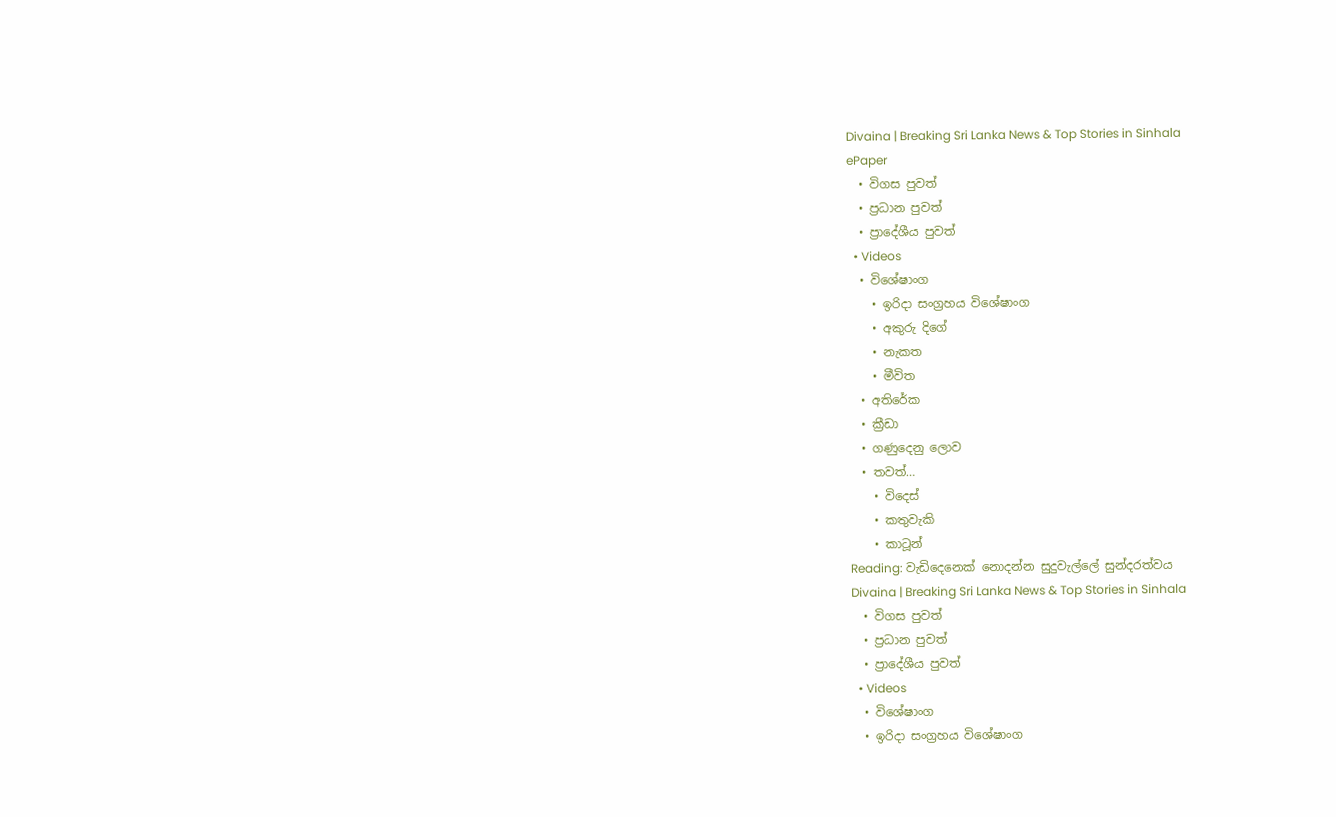Divaina | Breaking Sri Lanka News & Top Stories in Sinhala
ePaper
  • විගස පුවත්
  • ප්‍රධාන පුවත්
  • ප්‍රාදේශීය පුවත්
  • Videos
  • විශේෂාංග
    • ඉරිදා සංග්‍රහය විශේෂාංග
    • අකුරු දිගේ
    • නැකත
    • මීවිත
  • අතිරේක
  • ක්‍රීඩා
  • ගණුදෙනු ලොව
  • තවත්…
    • විදෙස්
    • කතුවැකි
    • කාටූන්
Reading: වැඩිදෙනෙක් නොදන්න සුදුවැල්ලේ සුන්දරත්වය
Divaina | Breaking Sri Lanka News & Top Stories in Sinhala
  • විගස පුවත්
  • ප්‍රධාන පුවත්
  • ප්‍රාදේශීය පුවත්
  • Videos
  • විශේෂාංග
  • ඉරිදා සංග්‍රහය විශේෂාංග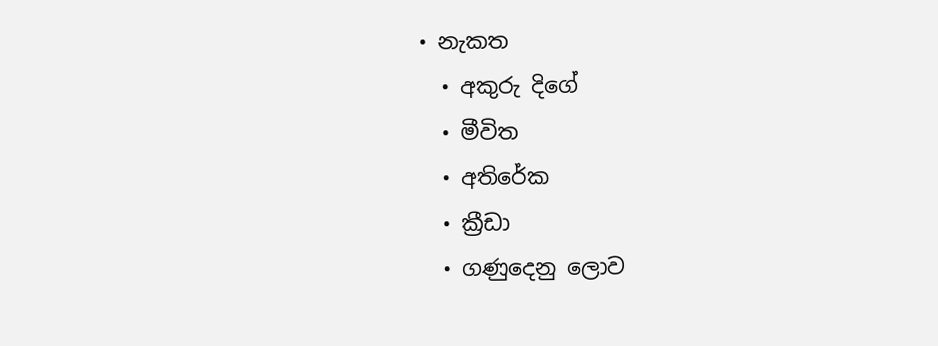• නැකත
  • අකුරු දිගේ
  • මීවිත
  • අතිරේක
  • ක්‍රීඩා
  • ගණුදෙනු ලොව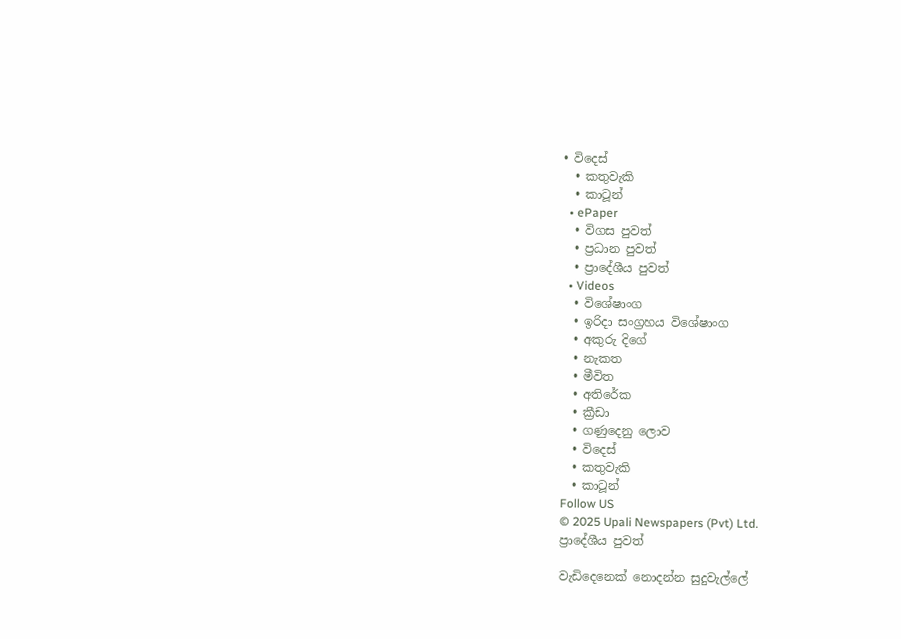• විදෙස්
  • කතුවැකි
  • කාටූන්
  • ePaper
  • විගස පුවත්
  • ප්‍රධාන පුවත්
  • ප්‍රාදේශීය පුවත්
  • Videos
  • විශේෂාංග
  • ඉරිදා සංග්‍රහය විශේෂාංග
  • අකුරු දිගේ
  • නැකත
  • මීවිත
  • අතිරේක
  • ක්‍රීඩා
  • ගණුදෙනු ලොව
  • විදෙස්
  • කතුවැකි
  • කාටූන්
Follow US
© 2025 Upali Newspapers (Pvt) Ltd.
ප්‍රාදේශීය පුවත්

වැඩිදෙනෙක් නොදන්න සුදුවැල්ලේ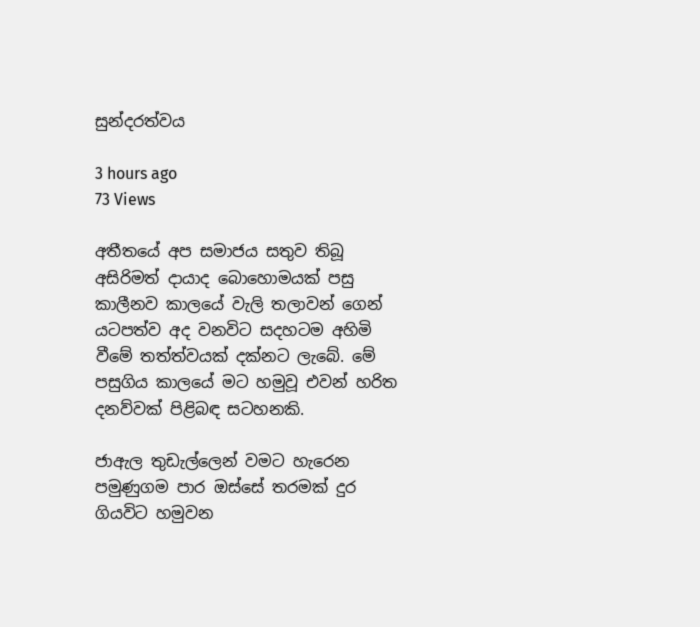සුන්දරත්වය

3 hours ago
73 Views

අතීතයේ අප සමාජය සතුව තිබූ අසිරිමත් දායාද බොහොමයක් පසු කාලීනව කාලයේ වැලි තලාවන් ගෙන් යටපත්ව අද වනවිට සදහටම අහිමි වීමේ තත්ත්වයක් දක්නට ලැබේ. මේ පසුගිය කාලයේ මට හමුවූ එවන් හරිත දනව්වක් පිළිබඳ සටහනකි.

ජාඇල තුඩැල්ලෙන් වමට හැරෙන පමුණුගම පාර ඔස්සේ තරමක් දුර ගියවිට හමුවන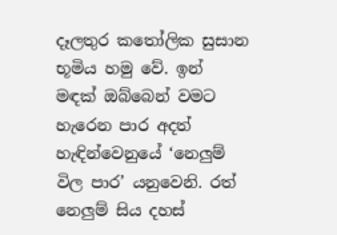දෑලතුර කතෝලික සුසාන භූමිය හමු වේ. ඉන් මඳක් ඔබ්බෙන් වමට හැරෙන පාර අදත් හැඳින්වෙනුයේ ‘නෙලුම් විල පාර’ යනුවෙනි. රත් නෙලුම් සිය දහස්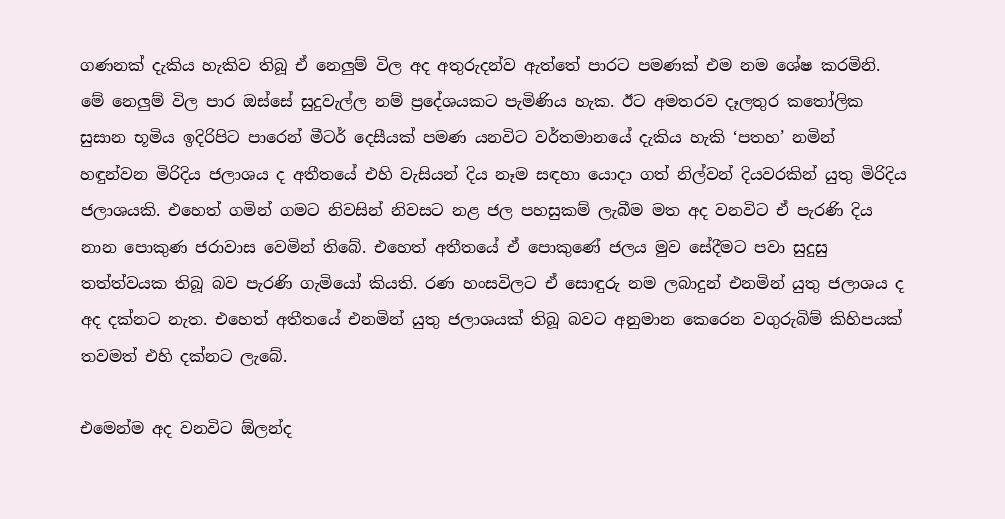ගණනක් දැකිය හැකිව තිබූ ඒ නෙලුම් විල අද අතුරුදන්ව ඇත්තේ පාරට පමණක් එම නම ශේෂ කරමිනි. මේ නෙලුම් විල පාර ඔස්සේ සුදුවැල්ල නම් ප්‍රදේශයකට පැමිණිය හැක. ඊට අමතරව දෑලතුර කතෝලික සුසාන භූමිය ඉදිරිපිට පාරෙන් මීටර් දෙසීයක් පමණ යනවිට වර්තමානයේ දැකිය හැකි ‘පතහ’ නමින් හඳුන්වන මිරිදිය ජලාශය ද අතීතයේ එහි වැසියන් දිය නෑම සඳහා යොදා ගත් නිල්වන් දියවරකින් යුතු මිරිදිය ජලාශයකි. එහෙත් ගමින් ගමට නිවසින් නිවසට නළ ජල පහසුකම් ලැබීම මත අද වනවිට ඒ පැරණි දිය නාන පොකුණ ජරාවාස වෙමින් තිබේ. එහෙත් අතීතයේ ඒ පොකුණේ ජලය මුව සේදීමට පවා සුදුසු තත්ත්වයක තිබූ බව පැරණි ගැමියෝ කියති. රණ හංසවිලට ඒ සොඳුරු නම ලබාදුන් එනමින් යුතු ජලාශය ද අද දක්නට නැත. එහෙත් අතීතයේ එනමින් යුතු ජලාශයක් තිබූ බවට අනුමාන කෙරෙන වගුරුබිම් කිහිපයක් තවමත් එහි දක්නට ලැබේ.

එමෙන්ම අද වනවිට ඕලන්ද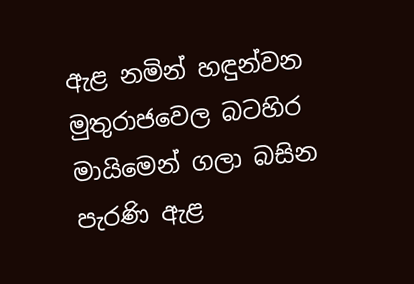ඇළ නමින් හඳුන්වන මුතුරාජවෙල බටහිර මායිමෙන් ගලා බසින පැරණි ඇළ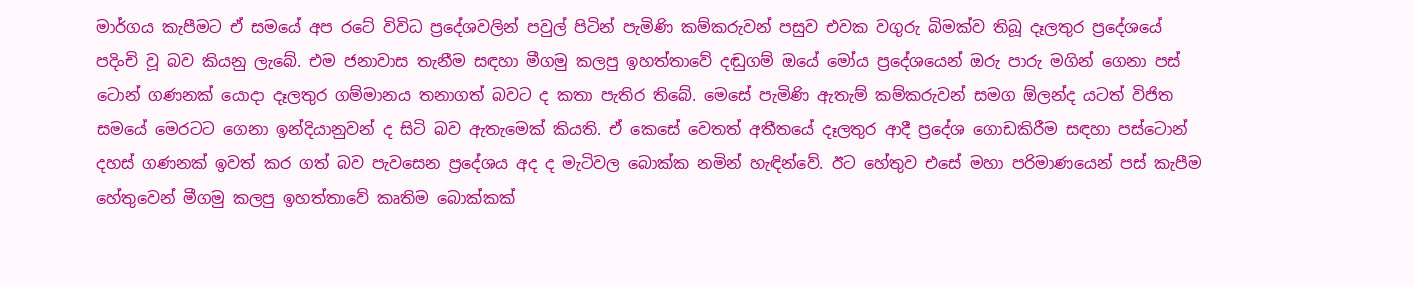මාර්ගය කැපීමට ඒ සමයේ අප රටේ විවිධ ප්‍රදේශවලින් පවුල් පිටින් පැමිණි කම්කරුවන් පසුව එවක වගුරු බිමක්ව තිබූ දෑලතුර ප්‍රදේශයේ පදිංචි වූ බව කියනු ලැබේ. එම ජනාවාස තැනීම සඳහා මීගමු කලපු ඉහත්තාවේ දඬුගම් ඔයේ මෝය ප්‍රදේශයෙන් ඔරු පාරු මගින් ගෙනා පස් ටොන් ගණනක් යොදා දෑලතුර ගම්මානය තනාගත් බවට ද කතා පැතිර තිබේ. මෙසේ පැමිණි ඇතැම් කම්කරුවන් සමග ඕලන්ද යටත් විජිත සමයේ මෙරටට ගෙනා ඉන්දියානුවන් ද සිටි බව ඇතැමෙක් කියති. ඒ කෙසේ වෙතත් අතීතයේ දෑලතුර ආදී ප්‍රදේශ ගොඩකිරීම සඳහා පස්ටොන් දහස් ගණනක් ඉවත් කර ගත් බව පැවසෙන ප්‍රදේශය අද ද මැටිවල බොක්ක නමින් හැඳින්වේ. ඊට හේතුව එසේ මහා පරිමාණයෙන් පස් කැපීම හේතුවෙන් මීගමු කලපු ඉහත්තාවේ කෘතිම බොක්කක්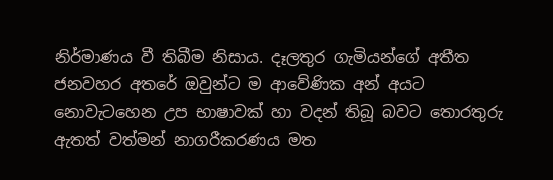නිර්මාණය වී තිබීම නිසාය. දෑලතුර ගැමියන්ගේ අතීත ජනවහර අතරේ ඔවුන්ට ම ආවේණික අන් අයට නොවැටහෙන උප භාෂාවක් හා වදන් තිබූ බවට තොරතුරු ඇතත් වත්මන් නාගරීකරණය මත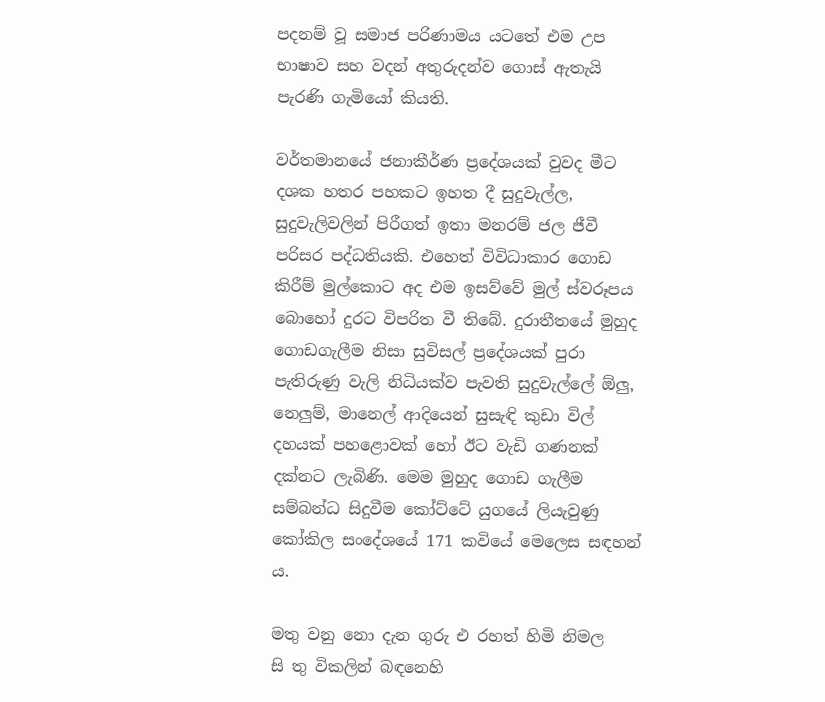පදනම් වූ සමාජ පරිණාමය යටතේ එම උප භාෂාව සහ වදන් අතුරුදන්ව ගොස් ඇතැයි පැරණි ගැමියෝ කියති.

වර්තමානයේ ජනාකීර්ණ ප්‍රදේශයක් වුවද මීට දශක හතර පහකට ඉහත දී සුදුවැල්ල, සුදුවැලිවලින් පිරීගත් ඉතා මනරම් ජල ජීවී පරිසර පද්ධතියකි. එහෙත් විවිධාකාර ගොඩ කිරීම් මුල්කොට අද එම ඉසව්වේ මුල් ස්වරූපය බොහෝ දුරට විපරිත වී තිබේ. දුරාතීතයේ මුහුද ගොඩගැලීම නිසා සුවිසල් ප්‍රදේශයක් පුරා පැතිරුණු වැලි නිධියක්ව පැවති සුදුවැල්ලේ ඕලු, නෙලුම්, මානෙල් ආදියෙන් සුසැඳි කුඩා විල් දහයක් පහළොවක් හෝ ඊට වැඩි ගණනක් දක්නට ලැබිණි. මෙම මුහුද ගොඩ ගැලීම සම්බන්ධ සිදුවීම කෝට්ටේ යුගයේ ලියැවුණු කෝකිල සංදේශයේ 171 කවියේ මෙලෙස සඳහන් ය.

මතු වනු නො දැන ගුරු එ රහත් හිමි නිමල
සි තු විකලින් බඳනෙහි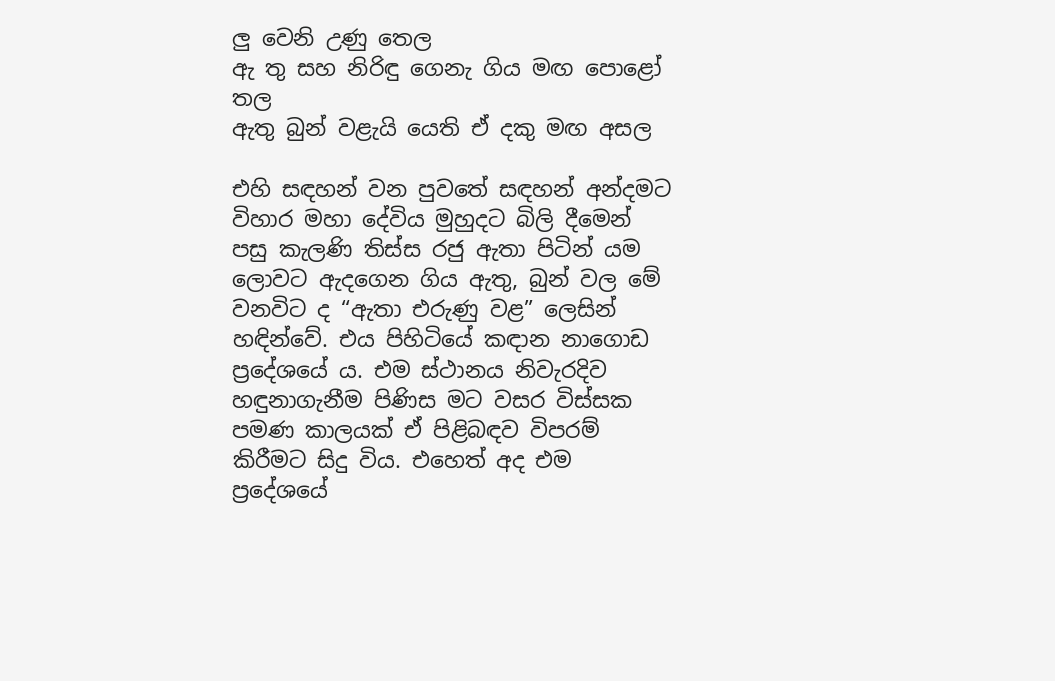ලු වෙනි උණු තෙල
ඇ තු සහ නිරිඳු ගෙනැ ගිය මඟ පොළෝ තල
ඇතු බුන් වළැයි යෙති ඒ දකු මඟ අසල

එහි සඳහන් වන පුවතේ සඳහන් අන්දමට විහාර මහා දේවිය මුහුදට බිලි දීමෙන් පසු කැලණි තිස්ස රජු ඇතා පිටින් යම ලොවට ඇදගෙන ගිය ඇතු, බුන් වල මේ වනවිට ද “ඇතා එරුණු වළ” ලෙසින් හඳින්වේ. එය පිහිටියේ කඳාන නාගොඩ ප්‍රදේශයේ ය. එම ස්ථානය නිවැරදිව හඳුනාගැනීම පිණිස මට වසර විස්සක පමණ කාලයක් ඒ පිළිබඳව විපරම් කිරීමට සිදු විය. එහෙත් අද එම ප්‍රදේශයේ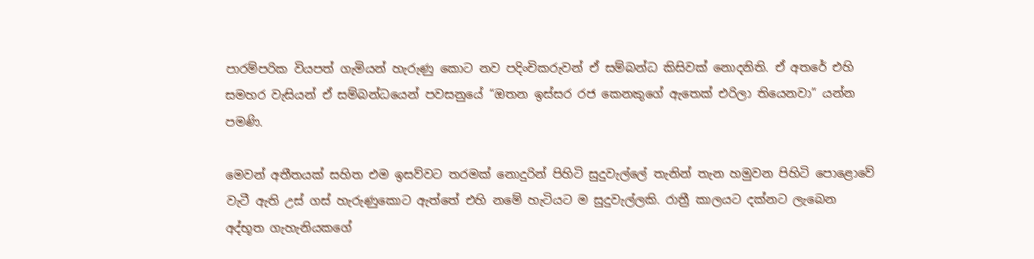පාරම්පරික වියපත් ගැමියන් හැරුණු කොට නව පදිංචිකරුවන් ඒ සම්බන්ධ කිසිවක් නොදනිති. ඒ අතරේ එහි සමහර වැසියන් ඒ සම්බන්ධයෙන් පවසනුයේ “ඔතන ඉස්සර රජ කෙනකුගේ ඇතෙක් එරිලා තියෙනවා” යන්න පමණි.

මෙවන් අතීතයක් සහිත එම ඉසව්වට තරමක් නොදුරින් පිහිටි සුදුවැල්ලේ තැනින් තැන හමුවන පිහිටි පොළොවේ වැටී ඇති උස් ගස් හැරුණුකොට ඇත්තේ එහි නමේ හැටියට ම සුදුවැල්ලකි. රාත්‍රී කාලයට දක්නට ලැබෙන අද්භූත ගැහැනියකගේ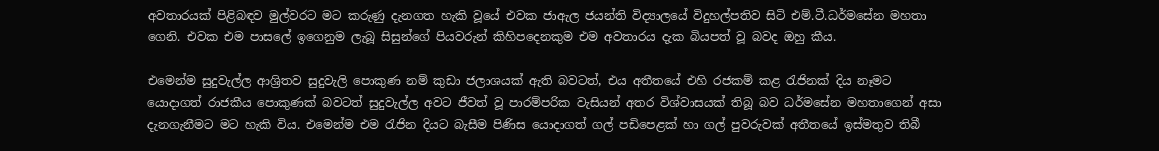අවතාරයක් පිළිබඳව මුල්වරට මට කරුණු දැනගත හැකි වූයේ එවක ජාඇල ජයන්ති විද්‍යාලයේ විදුහල්පතිව සිටි එම්.ටී.ධර්මසේන මහතා ගෙනි. එවක එම පාසලේ ඉගෙනුම ලැබූ සිසුන්ගේ පියවරුන් කිහිපදෙනකුම එම අවතාරය දැක බියපත් වූ බවද ඔහු කීය.

එමෙන්ම සුදුවැල්ල ආශ්‍රිතව සුදුවැලි පොකුණ නම් කුඩා ජලාශයක් ඇති බවටත්, එය අතීතයේ එහි රජකම් කළ රැජිනක් දිය නෑමට යොදාගත් රාජකීය පොකුණක් බවටත් සුදුවැල්ල අවට ජීවත් වූ පාරම්පරික වැසියන් අතර විශ්වාසයක් තිබූ බව ධර්මසේන මහතාගෙන් අසා දැනගැනීමට මට හැකි විය. එමෙන්ම එම රැජින දියට බැසීම පිණිස යොදාගත් ගල් පඩිපෙළක් හා ගල් පුවරුවක් අතීතයේ ඉස්මතුව තිබී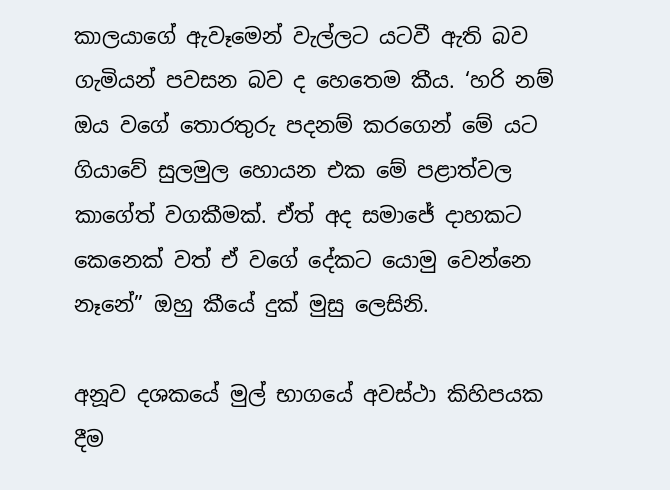කාලයාගේ ඇවෑමෙන් වැල්ලට යටවී ඇති බව ගැමියන් පවසන බව ද හෙතෙම කීය. ‘හරි නම් ඔය වගේ තොරතුරු පදනම් කරගෙන් මේ යට ගියාවේ සුලමුල හොයන එක මේ පළාත්වල කාගේත් වගකීමක්. ඒත් අද සමාජේ දාහකට කෙනෙක් වත් ඒ වගේ දේකට යොමු වෙන්නෙ නෑනේ” ඔහු කීයේ දුක් මුසු ලෙසිනි.

අනූව දශකයේ මුල් භාගයේ අවස්ථා කිහිපයක දීම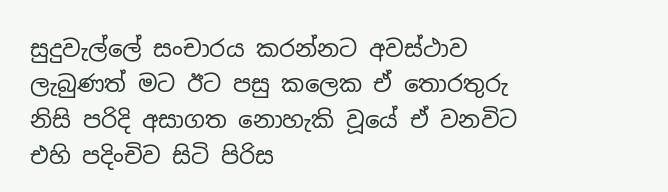සුදුවැල්ලේ සංචාරය කරන්නට අවස්ථාව ලැබුණත් මට ඊට පසු කලෙක ඒ තොරතුරු නිසි පරිදි අසාගත නොහැකි වූයේ ඒ වනවිට එහි පදිංචිව සිටි පිරිස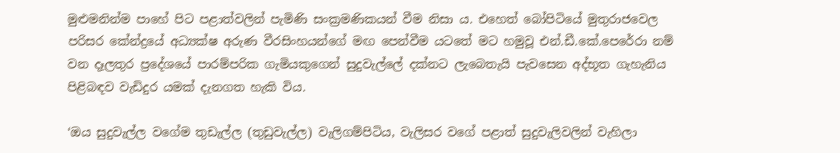මුළුමනින්ම පාහේ පිට පළාත්වලින් පැමිණි සංක්‍රමණිකයන් වීම නිසා ය. එහෙත් බෝපිටියේ මුතුරාජවෙල පරිසර කේන්ද්‍රයේ අධ්‍යක්ෂ අරුණ වීරසිංහයන්ගේ මඟ පෙන්වීම යටතේ මට හමුවූ එන්.ඩී.කේ.පෙරේරා නම් වන දෑලතුර ප්‍රදේශයේ පාරම්පරික ගැමියකුගෙන් සුදුවැල්ලේ දක්නට ලැබෙතැයි පැවසෙන අද්භූත ගැහැනිය පිළිබඳව වැඩිදුර යමක් දැනගත හැකි විය.

‘ඔය සුදුවැල්ල වගේම තුඩැල්ල (තුඩුවැල්ල) වැලිගම්පිටිය, වැලිසර වගේ පළාත් සුදුවැලිවලින් වැහිලා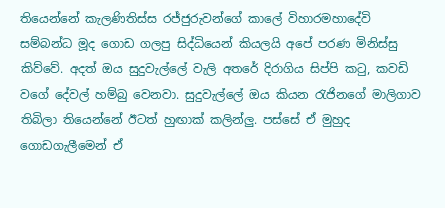තියෙන්නේ කැලණිතිස්ස රජ්ජුරුවන්ගේ කාලේ විහාරමහාදේවි සම්බන්ධ මූද ගොඩ ගලපු සිද්ධියෙන් කියලයි අපේ පරණ මිනිස්සු කිව්වේ. අදත් ඔය සුදුවැල්ලේ වැලි අතරේ දිරාගිය සිප්පි කටු, කවඩි වගේ දේවල් හම්බු වෙනවා. සුදුවැල්ලේ ඔය කියන රැජිනගේ මාලිගාව තිබිලා තියෙන්නේ ඊටත් හුඟාක් කලින්ලු. පස්සේ ඒ මුහුද ගොඩගැලීමෙන් ඒ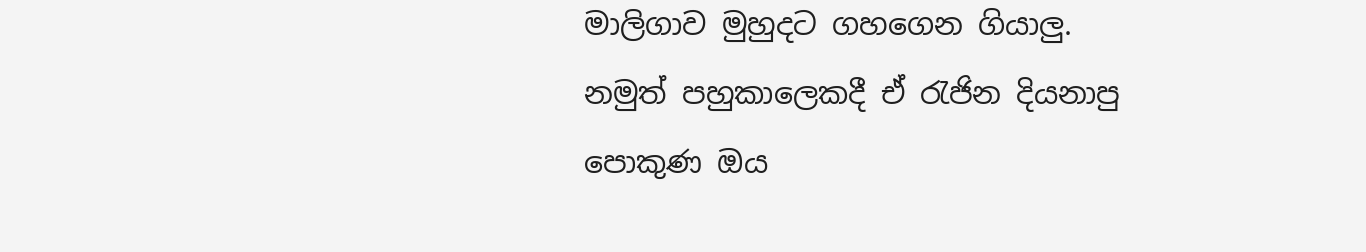මාලිගාව මුහුදට ගහගෙන ගියාලු. නමුත් පහුකාලෙකදී ඒ රැජින දියනාපු පොකුණ ඔය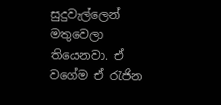සුදුවැල්ලෙන් මතුවෙලා තියෙනවා. ඒ වගේම ඒ රැජින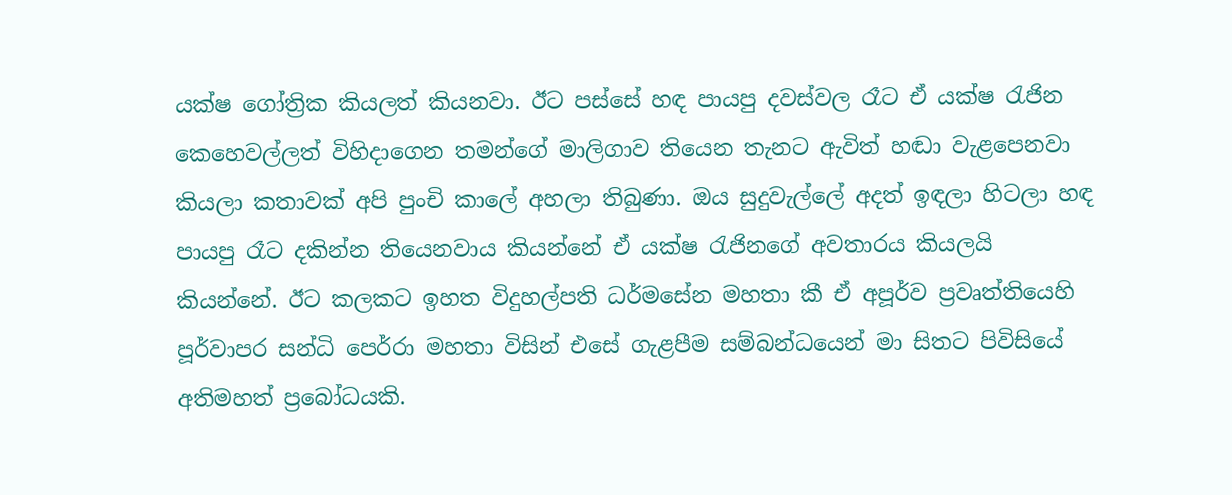යක්ෂ ගෝත්‍රික කියලත් කියනවා. ඊට පස්සේ හඳ පායපු දවස්වල රෑට ඒ යක්ෂ රැජින කෙහෙවල්ලත් විහිදාගෙන තමන්ගේ මාලිගාව තියෙන තැනට ඇවිත් හඬා වැළපෙනවා කියලා කතාවක් අපි පුංචි කාලේ අහලා තිබුණා. ඔය සුදුවැල්ලේ අදත් ඉඳලා හිටලා හඳ පායපු රෑට දකින්න තියෙනවාය කියන්නේ ඒ යක්ෂ රැජිනගේ අවතාරය කියලයි කියන්නේ. ඊට කලකට ඉහත විදුහල්පති ධර්මසේන මහතා කී ඒ අපූර්ව ප්‍රවෘත්තියෙහි පූර්වාපර සන්ධි පෙර්රා මහතා විසින් එසේ ගැළපීම සම්බන්ධයෙන් මා සිතට පිවිසියේ අතිමහත් ප්‍රබෝධයකි.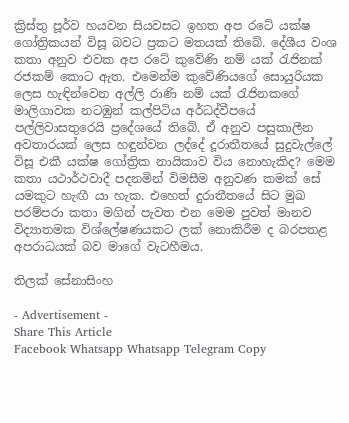ක්‍රිස්තු පූර්ව හයවන සියවසට ඉහත අප රටේ යක්ෂ ගෝත්‍රිකයන් විසූ බවට ප්‍රකට මතයක් තිබේ. දේශීය වංශ කතා අනුව එවක අප රටේ කුවේණි නම් යක් රැජිනක් රජකම් කොට ඇත. එමෙන්ම කුවේණියගේ සොයුරියක ලෙස හැඳින්වෙන අල්ලි රාණි නම් යක් රැජිනකගේ මාලිගාවක නටඹුන් කල්පිටිය අර්ධද්වීපයේ පල්ලිවාසතුරෙයි ප්‍රදේශයේ තිබේ. ඒ අනුව පසුකාලීන අවතාරයක් ලෙස හඳුන්වන ලද්දේ දූරාතීතයේ සුදුවැල්ලේ විසූ එකී යක්ෂ ගෝත්‍රික නායිකාව විය නොහැකිද? මෙම කතා යථාර්ථවාදී පදනමින් විමසීම අනුවණ කමක් සේ යමකුට හැඟී යා හැක. එහෙත් දුරාතීතයේ සිට මුඛ පරම්පරා කතා මගින් පැවත එන මෙම පුවත් මානව විද්‍යාතමක විශ්ලේෂණයකට ලක් නොකිරීම ද බරපතළ අපරාධයක් බව මාගේ වැටහීමය.

තිලක් සේනාසිංහ

- Advertisement -
Share This Article
Facebook Whatsapp Whatsapp Telegram Copy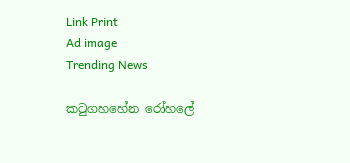Link Print
Ad image
Trending News

කටුගහහේන රෝහලේ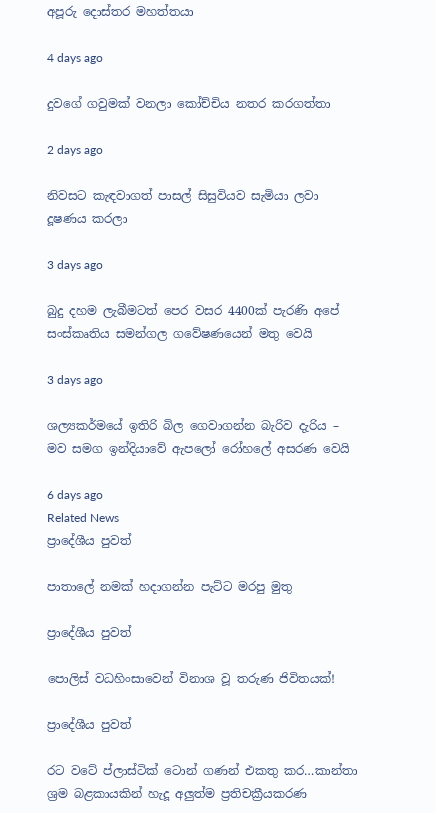අපූරු දොස්තර මහත්තයා

4 days ago

දුවගේ ගවුමක් වනලා කෝච්චිය නතර කරගත්තා

2 days ago

නිවසට කැඳවාගත් පාසල් සිසුවියව සැමියා ලවා දූෂණය කරලා

3 days ago

බුදු දහම ලැබීමටත් පෙර වසර 4400ක් පැරණි අපේ සංස්කෘතිය සමන්ගල ගවේෂණයෙන් මතු වෙයි

3 days ago

ශල්‍යකර්මයේ ඉතිරි බිල ගෙවාගන්න බැරිව දැරිය – මව සමග ඉන්දියාවේ ඇපලෝ රෝහලේ අසරණ වෙයි

6 days ago
Related News
ප්‍රාදේශීය පුවත්

පාතාලේ නමක් හදාගන්න පැට්ට මරපු මුතු

ප්‍රාදේශීය පුවත්

පොලිස් වධහිංසාවෙන් විනාශ වූ තරුණ ජිවිතයක්!

ප්‍රාදේශීය පුවත්

රට වටේ ප්ලාස්ටික් ටොන් ගණන් එකතු කර…කාන්තා ශ්‍රම බළකායකින් හැදූ අලුත්ම ප්‍රතිචක්‍රීයකරණ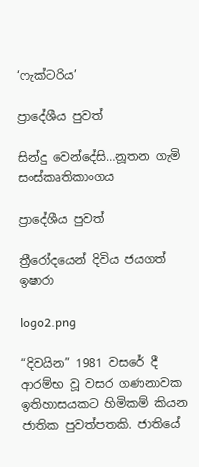‘ෆැක්ටරිය’

ප්‍රාදේශීය පුවත්

සින්දු වෙන්දේසි…නූතන ගැමි සංස්කෘතිකාංගය

ප්‍රාදේශීය පුවත්

ත්‍රීරෝදයෙන් දිවිය ජයගත් ඉෂාරා

logo2.png

“දිවයින” 1981 වසරේ දී ආරම්භ වූ වසර ගණනාවක ඉතිහාසයකට හිමිකම් කියන ජාතික පුවත්පතකි. ජාතියේ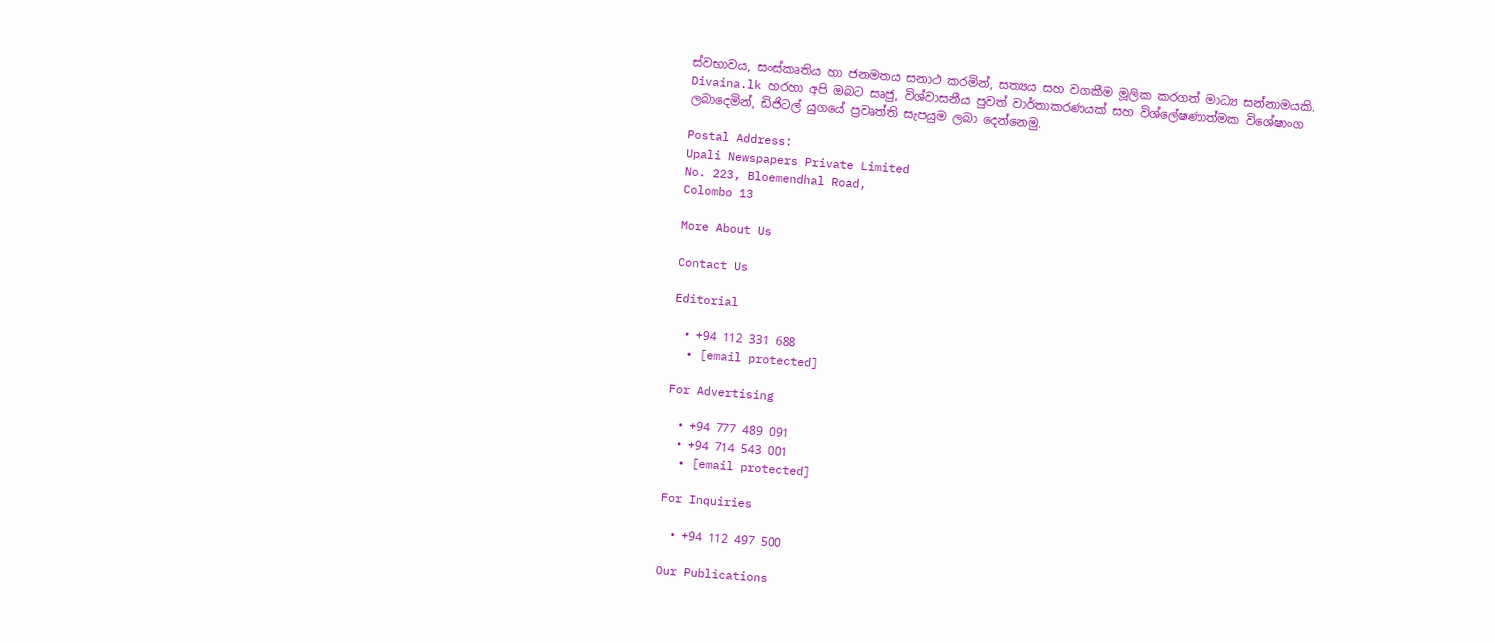ස්වභාවය, සංස්කෘතිය හා ජනමතය සනාථ කරමින්, සත්‍යය සහ වගකීම මූලික කරගත් මාධ්‍ය සන්නාමයකි. Divaina.lk හරහා අපි ඔබට සෘජු, විශ්වාසනීය පුවත් වාර්තාකරණයක් සහ විශ්ලේෂණාත්මක විශේෂාංග ලබාදෙමින්, ඩිජිටල් යුගයේ ප්‍රවෘත්ති සැපයුම ලබා දෙන්නෙමු.

Postal Address:
Upali Newspapers Private Limited
No. 223, Bloemendhal Road,
Colombo 13

More About Us

Contact Us

Editorial

  • +94 112 331 688
  • [email protected]

For Advertising

  • +94 777 489 091
  • +94 714 543 001
  • [email protected]

For Inquiries

  • +94 112 497 500

Our Publications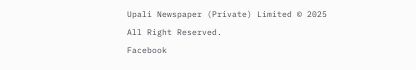Upali Newspaper (Private) Limited © 2025 All Right Reserved.
Facebook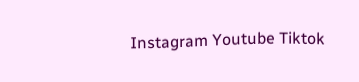Instagram Youtube Tiktok